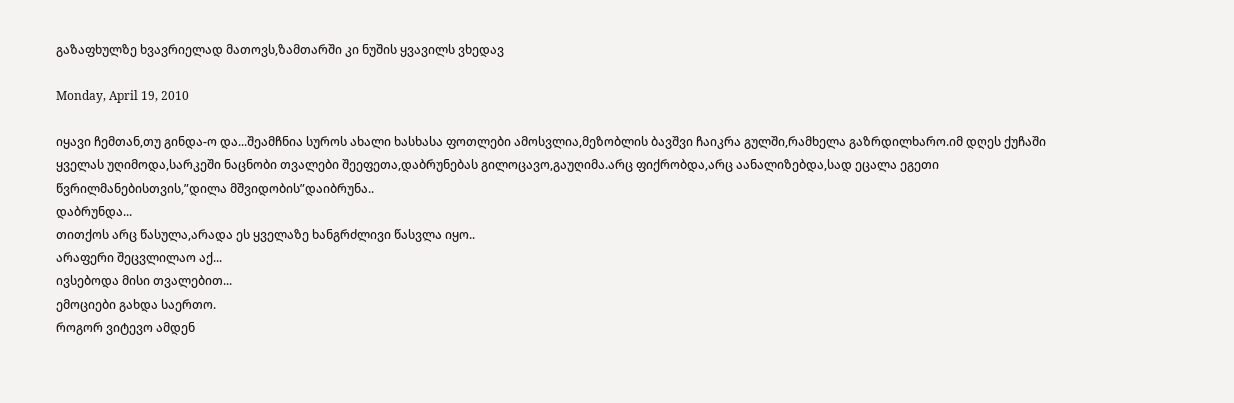გაზაფხულზე ხვავრიელად მათოვს,ზამთარში კი ნუშის ყვავილს ვხედავ

Monday, April 19, 2010

იყავი ჩემთან,თუ გინდა-ო და...შეამჩნია სუროს ახალი ხასხასა ფოთლები ამოსვლია,მეზობლის ბავშვი ჩაიკრა გულში,რამხელა გაზრდილხარო.იმ დღეს ქუჩაში ყველას უღიმოდა,სარკეში ნაცნობი თვალები შეეფეთა,დაბრუნებას გილოცავო,გაუღიმა.არც ფიქრობდა,არც აანალიზებდა,სად ეცალა ეგეთი წვრილმანებისთვის,”დილა მშვიდობის”დაიბრუნა..
დაბრუნდა...
თითქოს არც წასულა,არადა ეს ყველაზე ხანგრძლივი წასვლა იყო..
არაფერი შეცვლილაო აქ...
ივსებოდა მისი თვალებით...
ემოციები გახდა საერთო.
როგორ ვიტევო ამდენ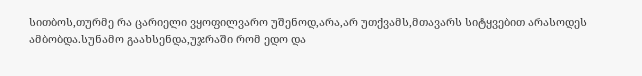სითბოს,თურმე რა ცარიელი ვყოფილვარო უშენოდ,არა,არ უთქვამს,მთავარს სიტყვებით არასოდეს ამბობდა.სუნამო გაახსენდა,უჯრაში რომ ედო და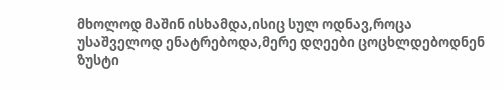მხოლოდ მაშინ ისხამდა,ისიც სულ ოდნავ,როცა უსაშველოდ ენატრებოდა,მერე დღეები ცოცხლდებოდნენ ზუსტი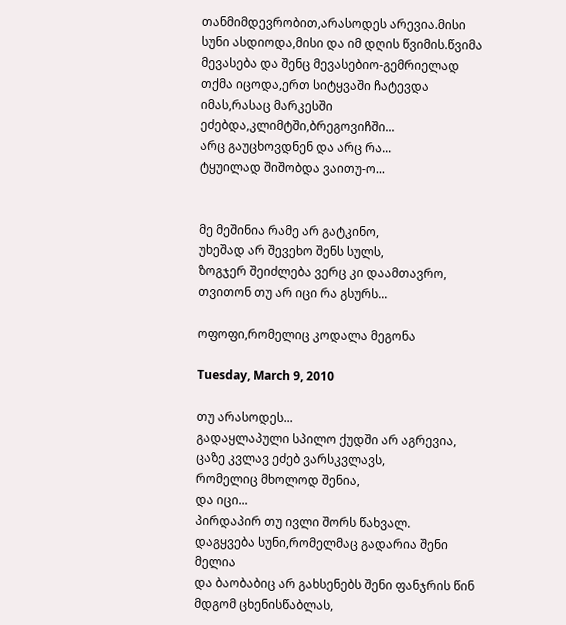თანმიმდევრობით,არასოდეს არევია.მისი სუნი ასდიოდა,მისი და იმ დღის წვიმის.წვიმა მევასება და შენც მევასებიო-გემრიელად თქმა იცოდა,ერთ სიტყვაში ჩატევდა იმას,რასაც მარკესში ეძებდა,კლიმტში,ბრეგოვიჩში...
არც გაუცხოვდნენ და არც რა...
ტყუილად შიშობდა ვაითუ-ო...


მე მეშინია რამე არ გატკინო,
უხეშად არ შევეხო შენს სულს,
ზოგჯერ შეიძლება ვერც კი დაამთავრო,
თვითონ თუ არ იცი რა გსურს...

ოფოფი,რომელიც კოდალა მეგონა

Tuesday, March 9, 2010

თუ არასოდეს...
გადაყლაპული სპილო ქუდში არ აგრევია,
ცაზე კვლავ ეძებ ვარსკვლავს,
რომელიც მხოლოდ შენია,
და იცი...
პირდაპირ თუ ივლი შორს წახვალ.
დაგყვება სუნი,რომელმაც გადარია შენი მელია
და ბაობაბიც არ გახსენებს შენი ფანჯრის წინ მდგომ ცხენისწაბლას,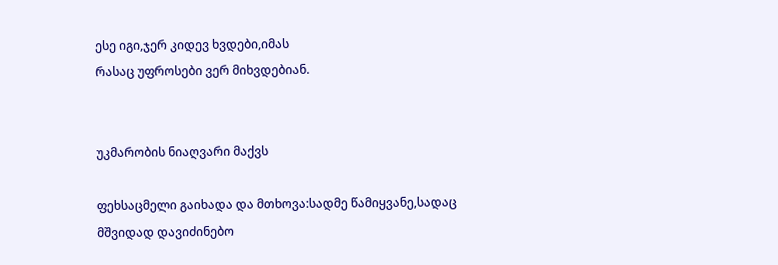ესე იგი,ჯერ კიდევ ხვდები,იმას
რასაც უფროსები ვერ მიხვდებიან.


უკმარობის ნიაღვარი მაქვს

ფეხსაცმელი გაიხადა და მთხოვა:სადმე წამიყვანე,სადაც მშვიდად დავიძინებო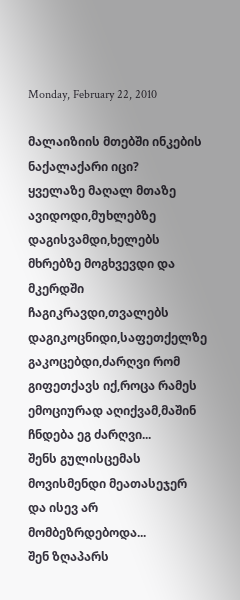Monday, February 22, 2010

მალაიზიის მთებში ინკების ნაქალაქარი იცი?
ყველაზე მაღალ მთაზე ავიდოდი,მუხლებზე დაგისვამდი,ხელებს მხრებზე მოგხვევდი და მკერდში ჩაგიკრავდი,თვალებს დაგიკოცნიდი,საფეთქელზე გაკოცებდი,ძარღვი რომ გიფეთქავს იქ,როცა რამეს ემოციურად აღიქვამ,მაშინ ჩნდება ეგ ძარღვი...
შენს გულისცემას მოვისმენდი მეათასეჯერ და ისევ არ მომბეზრდებოდა...
შენ ზღაპარს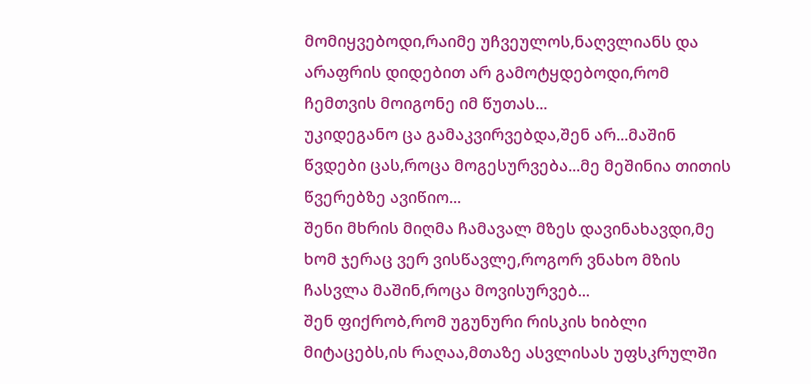მომიყვებოდი,რაიმე უჩვეულოს,ნაღვლიანს და არაფრის დიდებით არ გამოტყდებოდი,რომ ჩემთვის მოიგონე იმ წუთას...
უკიდეგანო ცა გამაკვირვებდა,შენ არ...მაშინ წვდები ცას,როცა მოგესურვება...მე მეშინია თითის წვერებზე ავიწიო...
შენი მხრის მიღმა ჩამავალ მზეს დავინახავდი,მე ხომ ჯერაც ვერ ვისწავლე,როგორ ვნახო მზის ჩასვლა მაშინ,როცა მოვისურვებ...
შენ ფიქრობ,რომ უგუნური რისკის ხიბლი მიტაცებს,ის რაღაა,მთაზე ასვლისას უფსკრულში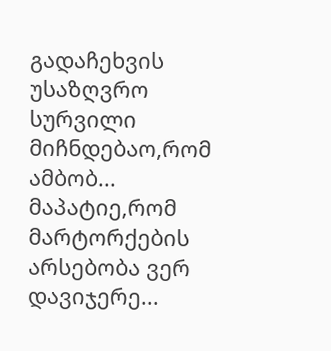გადაჩეხვის უსაზღვრო სურვილი მიჩნდებაო,რომ ამბობ...
მაპატიე,რომ მარტორქების არსებობა ვერ დავიჯერე...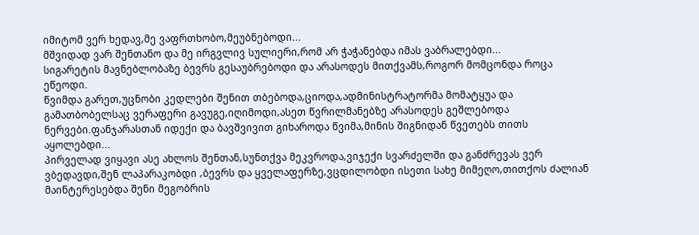იმიტომ ვერ ხედავ,მე ვაფრთხობო,მეუბნებოდი...
მშვიდად ვარ შენთანო და მე ირგვლივ სულიერი,რომ არ ჭაჭანებდა იმას ვაბრალებდი...
სიგარეტის მავნებლობაზე ბევრს გესაუბრებოდი და არასოდეს მითქვამს,როგორ მომცონდა როცა ეწეოდი.
წვიმდა გარეთ,უცნობი კედლები შენით თბებოდა,ციოდა,ადმინისტრატორმა მომატყუა და გამათბობელსაც ვერაფერი გავუგე,იღიმოდი,ასეთ წვრილმანებზე არასოდეს გეშლებოდა ნერვები.ფანჯარასთან იდექი და ბავშვივით გიხაროდა წვიმა,მინის შიგნიდან წვეთებს თითს აყოლებდი...
პირველად ვიყავი ასე ახლოს შენთან,სუნთქვა მეკვროდა,ვიჯექი სვარძელში და განძრევას ვერ ვბედავდი,შენ ლაპარაკობდი ,ბევრს და ყველაფერზე,ვცდილობდი ისეთი სახე მიმეღო,თითქოს ძალიან მაინტერესებდა შენი მეგობრის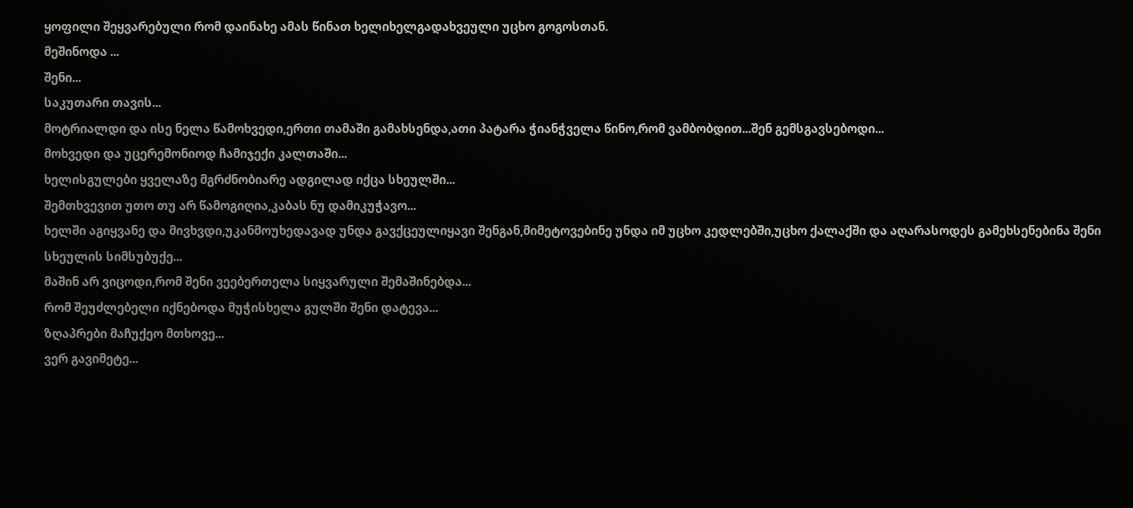ყოფილი შეყვარებული რომ დაინახე ამას წინათ ხელიხელგადახვეული უცხო გოგოსთან.
მეშინოდა ...
შენი...
საკუთარი თავის...
მოტრიალდი და ისე ნელა წამოხვედი,ერთი თამაში გამახსენდა,ათი პატარა ჭიანჭველა წინო,რომ ვამბობდით...შენ გემსგავსებოდი...
მოხვედი და უცერემონიოდ ჩამიჯექი კალთაში...
ხელისგულები ყველაზე მგრძნობიარე ადგილად იქცა სხეულში...
შემთხვევით უთო თუ არ წამოგიღია,კაბას ნუ დამიკუჭავო...
ხელში აგიყვანე და მივხვდი,უკანმოუხედავად უნდა გავქცეულიყავი შენგან,მიმეტოვებინე უნდა იმ უცხო კედლებში,უცხო ქალაქში და აღარასოდეს გამეხსენებინა შენი სხეულის სიმსუბუქე...
მაშინ არ ვიცოდი,რომ შენი ვეებერთელა სიყვარული შემაშინებდა...
რომ შეუძლებელი იქნებოდა მუჭისხელა გულში შენი დატევა...
ზღაპრები მაჩუქეო მთხოვე...
ვერ გავიმეტე...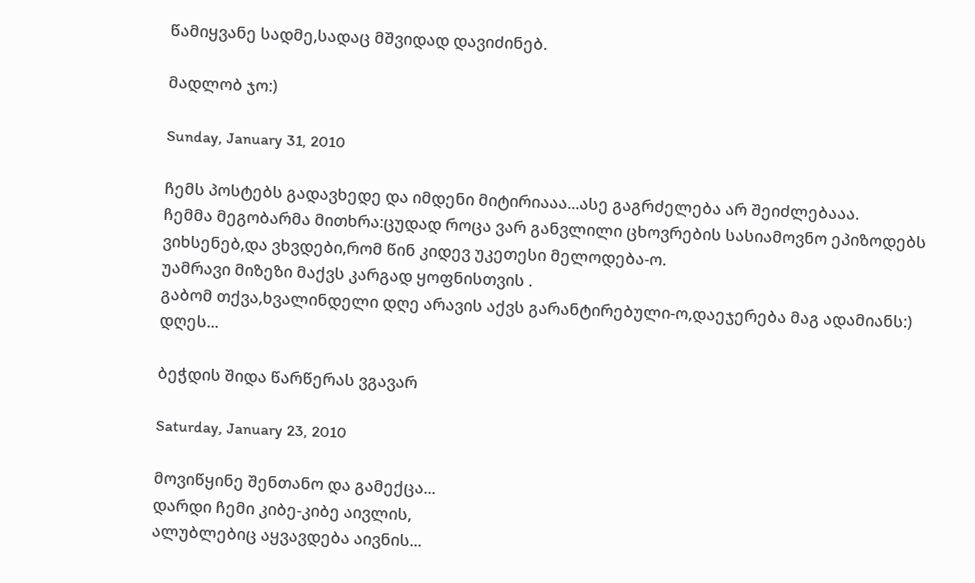წამიყვანე სადმე,სადაც მშვიდად დავიძინებ.

მადლობ ჯო:)

Sunday, January 31, 2010

ჩემს პოსტებს გადავხედე და იმდენი მიტირიააა...ასე გაგრძელება არ შეიძლებააა.
ჩემმა მეგობარმა მითხრა:ცუდად როცა ვარ განვლილი ცხოვრების სასიამოვნო ეპიზოდებს ვიხსენებ,და ვხვდები,რომ წინ კიდევ უკეთესი მელოდება-ო.
უამრავი მიზეზი მაქვს კარგად ყოფნისთვის .
გაბომ თქვა,ხვალინდელი დღე არავის აქვს გარანტირებული-ო,დაეჯერება მაგ ადამიანს:)
დღეს...

ბეჭდის შიდა წარწერას ვგავარ

Saturday, January 23, 2010

მოვიწყინე შენთანო და გამექცა...
დარდი ჩემი კიბე-კიბე აივლის,
ალუბლებიც აყვავდება აივნის...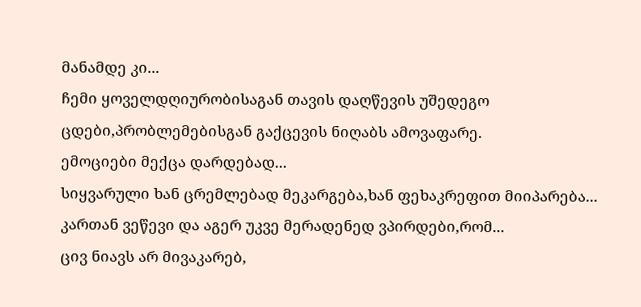მანამდე კი...
ჩემი ყოველდღიურობისაგან თავის დაღწევის უშედეგო ცდები,პრობლემებისგან გაქცევის ნიღაბს ამოვაფარე.
ემოციები მექცა დარდებად...
სიყვარული ხან ცრემლებად მეკარგება,ხან ფეხაკრეფით მიიპარება...
კართან ვეწევი და აგერ უკვე მერადენედ ვპირდები,რომ...
ცივ ნიავს არ მივაკარებ,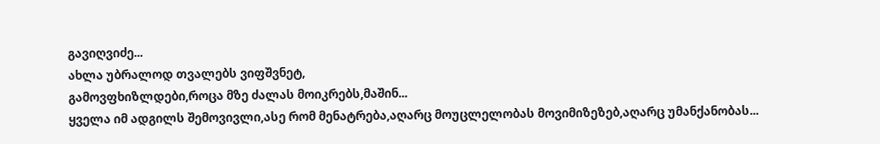გავიღვიძე...
ახლა უბრალოდ თვალებს ვიფშვნეტ,
გამოვფხიზლდები,როცა მზე ძალას მოიკრებს,მაშინ...
ყველა იმ ადგილს შემოვივლი,ასე რომ მენატრება,აღარც მოუცლელობას მოვიმიზეზებ,აღარც უმანქანობას...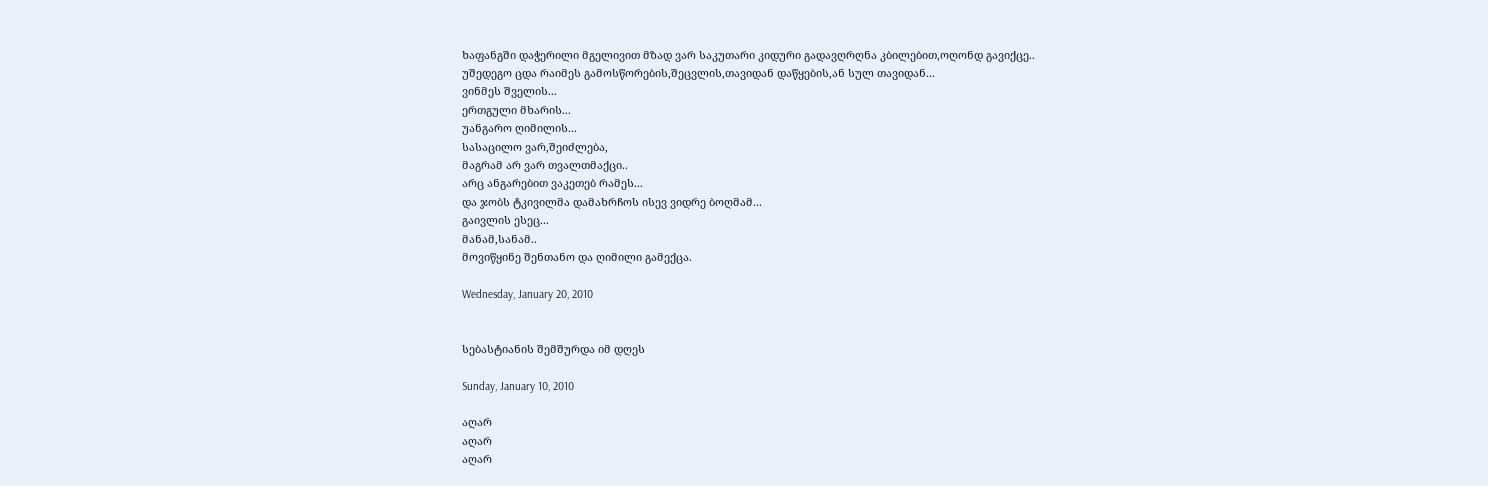ხაფანგში დაჭერილი მგელივით მზად ვარ საკუთარი კიდური გადავღრღნა კბილებით,ოღონდ გავიქცე..
უშედეგო ცდა რაიმეს გამოსწორების,შეცვლის,თავიდან დაწყების,ან სულ თავიდან...
ვინმეს შველის...
ერთგული მხარის...
უანგარო ღიმილის...
სასაცილო ვარ,შეიძლება,
მაგრამ არ ვარ თვალთმაქცი..
არც ანგარებით ვაკეთებ რამეს...
და ჯობს ტკივილმა დამახრჩოს ისევ ვიდრე ბოღმამ...
გაივლის ესეც...
მანამ,სანამ..
მოვიწყინე შენთანო და ღიმილი გამექცა.

Wednesday, January 20, 2010


სებასტიანის შემშურდა იმ დღეს

Sunday, January 10, 2010

აღარ
აღარ
აღარ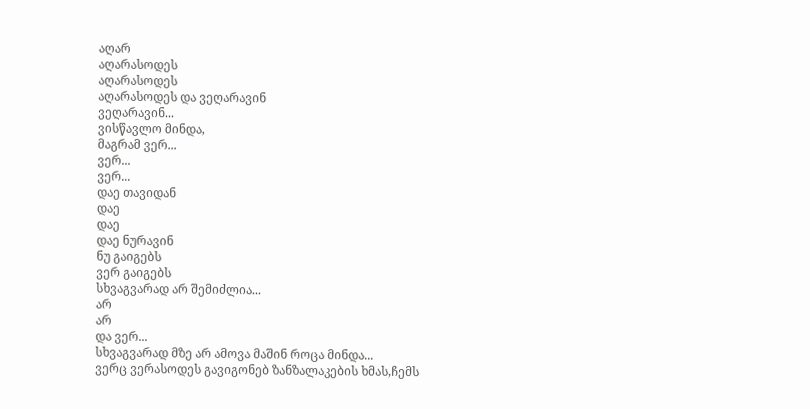აღარ
აღარასოდეს
აღარასოდეს
აღარასოდეს და ვეღარავინ
ვეღარავინ...
ვისწავლო მინდა,
მაგრამ ვერ...
ვერ...
ვერ...
დაე თავიდან
დაე
დაე
დაე ნურავინ
ნუ გაიგებს
ვერ გაიგებს
სხვაგვარად არ შემიძლია...
არ
არ
და ვერ...
სხვაგვარად მზე არ ამოვა მაშინ როცა მინდა...
ვერც ვერასოდეს გავიგონებ ზანზალაკების ხმას,ჩემს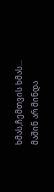ხმას,ჩემთვის ხმას...
მაშინ არ მინდა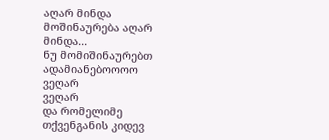აღარ მინდა
მოშინაურება აღარ მინდა...
ნუ მომიშინაურებთ ადამიანებოოოო
ვეღარ
ვეღარ
და რომელიმე თქვენგანის კიდევ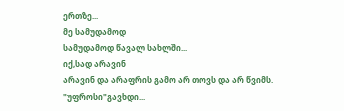ერთზე...
მე სამუდამოდ
სამუდამოდ წავალ სახლში...
იქ,სად არავინ
არავინ და არაფრის გამო არ თოვს და არ წვიმს.
"უფროსი"გავხდი...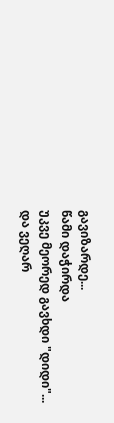გავიზარდე...
წამი დაჭირდა
უკვე მეორედ გავხდი "დიდი"...
და ვეღარ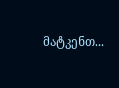მატკენთ...